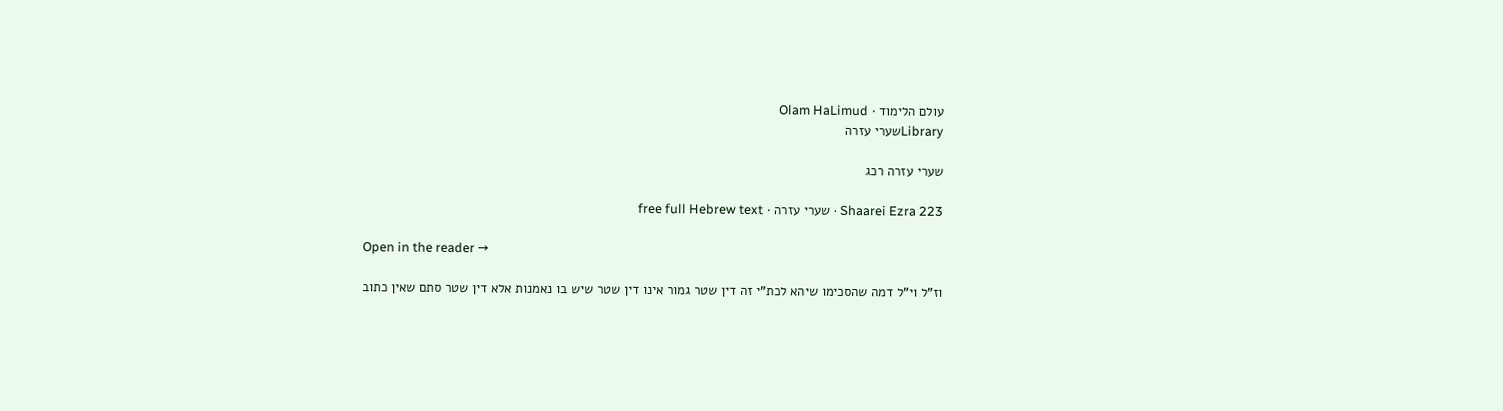עולם הלימוד · Olam HaLimud
Libraryשערי עזרה

שערי עזרה רכג

Shaarei Ezra 223 · שערי עזרה · free full Hebrew text

Open in the reader →

וז"ל וי"ל דמה שהסכימו שיהא לכת"י זה דין שטר גמור אינו דין שטר שיש בו נאמנות אלא דין שטר סתם שאין כתוב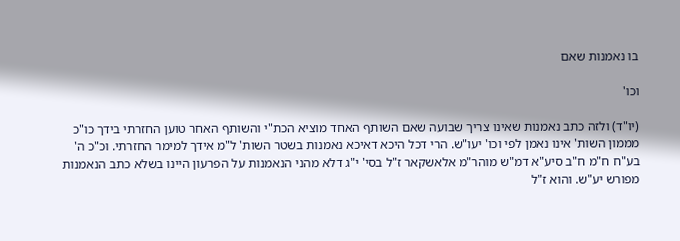בו נאמנות שאם

וכו'

(יו"ד) ולזה כתב נאמנות שאינו צריך שבועה שאם השותף האחד מוציא הכת"י והשותף האחר טוען החזרתי בידך כו"כ מממון השות' אינו נאמן לפי וכו' יעו"ש. הרי דכל היכא דאיכא נאמנות בשטר השות' ל"מ אידך למימר החזרתי. וכ"כ ה' בע"ח ח"מ ח"ב סיע"א דמ"ש מוהר"מ אלאשקאר ז"ל בסי' י"ג דלא מהני הנאמנות על הפרעון היינו בשלא כתב הנאמנות מפורש יע"ש. והוא ז"ל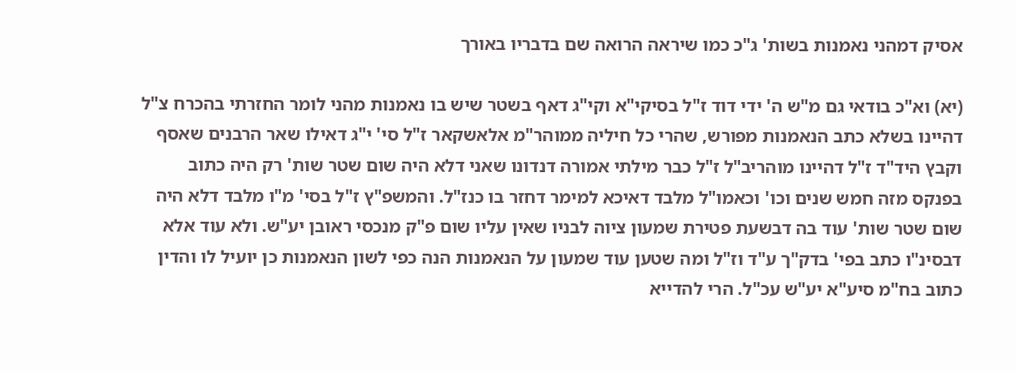אסיק דמהני נאמנות בשות' ג"כ כמו שיראה הרואה שם בדבריו באורך

(יא) וא"כ בודאי גם מ"ש ה' ידי דוד ז"ל בסיקי"א וקי"ג דאף בשטר שיש בו נאמנות מהני לומר החזרתי בהכרח צ"ל דהיינו בשלא כתב הנאמנות מפורש, שהרי כל חיליה ממוהר"מ אלאשקאר ז"ל סי' י"ג דאילו שאר הרבנים שאסף וקבץ היד"ד ז"ל דהיינו מוהריב"ל ז"ל כבר מילתי אמורה דנדונו שאני דלא היה שום שטר שות' רק היה כתוב בפנקס מזה חמש שנים וכו' וכאמו"ל מלבד דאיכא למימר דחזר בו כנז"ל. והמשפ"ץ ז"ל בסי' מ"ו מלבד דלא היה שום שטר שות' עוד בה דבשעת פטירת שמעון ציוה לבניו שאין עליו שום פ"ק מנכסי ראובן יע"ש. ולא עוד אלא דבסינ"ו כתב בפי' בדק"ך ע"ד וז"ל ומה שטען עוד שמעון על הנאמנות הנה כפי לשון הנאמנות כן יועיל לו והדין כתוב בח"מ סיע"א יע"ש עכ"ל. הרי להדייא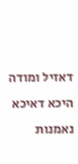דאזיל ומודה היכא דאיכא נאמנות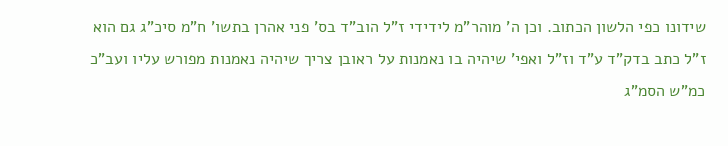שידונו כפי הלשון הכתוב. וכן ה' מוהר"מ לידידי ז"ל הוב"ד בס' פני אהרן בתשו' ח"מ סיכ"ג גם הוא ז"ל כתב בדק"ד ע"ד וז"ל ואפי' שיהיה בו נאמנות על ראובן צריך שיהיה נאמנות מפורש עליו ועב"כ כמ"ש הסמ"ג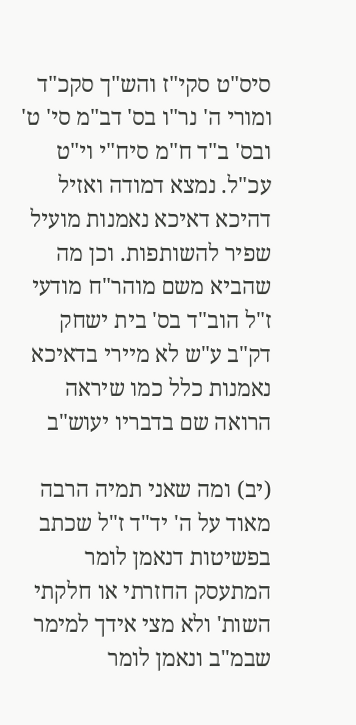סיס"ט סקי"ז והש"ך סקכ"ד ומורי ה' נר"ו בס' דב"מ סי' ט' ובס' ב"ד ח"מ סיח"י וי"ט עכ"ל. נמצא דמודה ואזיל דהיכא דאיכא נאמנות מועיל שפיר להשותפות. וכן מה שהביא משם מוהר"ח מודעי ז"ל הוב"ד בס' בית ישחק דק"ב ע"ש לא מיירי בדאיכא נאמנות כלל כמו שיראה הרואה שם בדבריו יעוש"ב

(יב) ומה שאני תמיה הרבה מאוד על ה' יד"ד ז"ל שכתב בפשיטות דנאמן לומר המתעסק החזרתי או חלקתי השות' ולא מצי אידך למימר שבמ"ב ונאמן לומר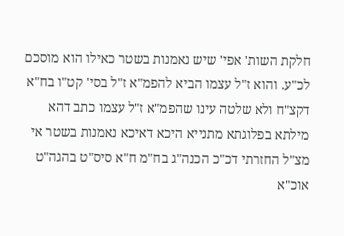חלקת השות' אפי' שיש נאמנות בשטר כאילו הוא מוסכם לכ"ע. והוא ז"ל עצמו הביא להפמ"א ז"ל בסי' קט"ו בח"א דקצ"ח ולא שלטה עינו שהפמ"א ז"ל עצמו כתב דהא מילתא בפלוגתא מתנייא היכא דאיכא נאמנות בשטר אי מצ"ל החזרתי דכ"כ הכנה"ג בח"מ ח"א סיס"ט בהגה"ט אוכ"א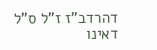דהרדב"ז ז"ל ס"ל דאינו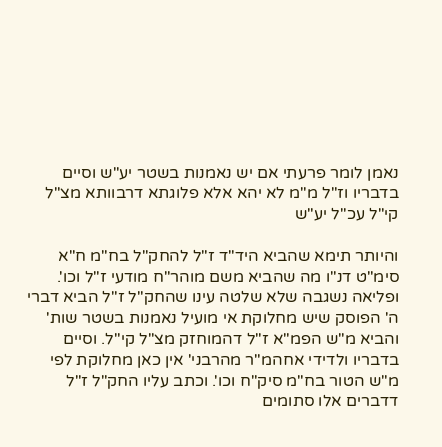נאמן לומר פרעתי אם יש נאמנות בשטר יע"ש וסיים בדבריו וז"ל מ"מ לא יהא אלא פלוגתא דרבוותא מצ"ל קי"ל עכ"ל יע"ש

והיותר תימא שהביא היד"ד ז"ל להחק"ל בח"מ ח"א סימ"ט דנ"ו מה שהביא משם מוהר"ח מודעי ז"ל וכו'. ופליאה נשגבה שלא שלטה עינו שהחק"ל ז"ל הביא דברי ה' הפוסק שיש מחלוקת אי מועיל נאמנות בשטר שות' והביא מ"ש הפמ"א ז"ל דהמוחזק מצ"ל קי"ל. וסיים בדבריו ולדידי אחהמ"ר מהרבני' אין כאן מחלוקת לפי מ"ש הטור בח"מ סיק"ח וכו'. וכתב עליו החק"ל ז"ל דדברים אלו סתומים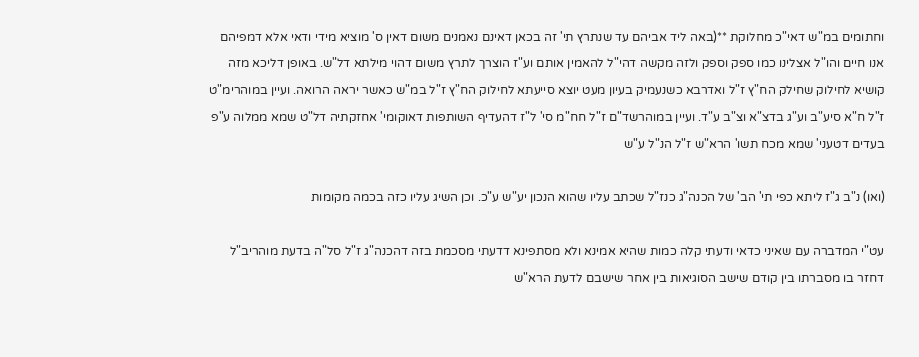וחתומים במ"ש דאי"כ מחלוקת **(באה ליד אביהם עד שנתרץ תי' זה בכאן דאינם נאמנים משום דאין ס' מוציא מידי ודאי אלא דמפיהם אנו חיים והו"ל אצלינו כמו ספק וספק ולזה מקשה דהי"ל להאמין אותם וע"ז הוצרך לתרץ משום דהוי מילתא דל"ש. באופן דליכא מזה קושיא לחילוק שחילק הח"ץ ז"ל ואדרבא כשנעמיק בעיון מעט יוצא סייעתא לחילוק הח"ץ ז"ל במ"ש כאשר יראה הרואה. ועיין במוהרימ"ט ז"ל ח"א סיע"ב וע"ג בדצ"א וצ"ב ע"ד. ועיין במוהרשד"ם ז"ל חח"מ סי' ל"ז דהעדיף השותפות דאוקומי' אחזקתיה דל"ט שמא ממלוה ע"פ בעדים דטעני' שמא מכח תשו' הרא"ש ז"ל הנ"ל ע"ש

(ואו) נ"ב ג"ז ליתא כפי תי' הב' של הכנה"ג כנז"ל שכתב עליו שהוא הנכון יע"ש ע"כ. וכן השיג עליו כזה בכמה מקומות

עט"י המדברה עם שאיני כדאי ודעתי קלה כמות שהיא אמינא ולא מסתפינא דדעתי מסכמת בזה דהכנה"ג ז"ל סל"ה בדעת מוהריב"ל דחזר בו מסברתו בין קודם שישב הסוגיאות בין אחר שישבם לדעת הרא"ש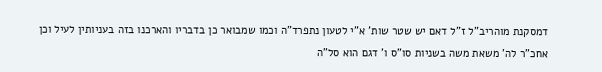דמסקנת מוהריב"ל ז"ל דאם יש שטר שות' א"י לטעון נתפרד"ה וכמו שמבואר כן בדבריו והארכנו בזה בעניותין לעיל וכן אחכ"ר לה' משאת משה בשניות סו"ס ו' דגם הוא סל"ה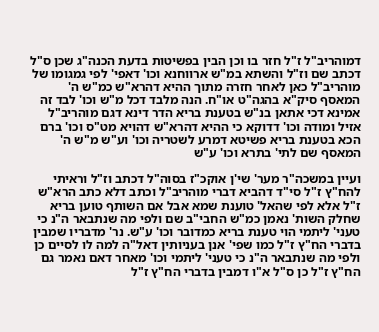דמוהריב"ל ז"ל חזר בו וכן הבין בפשיטות בדעת הכנה"ג שכן ס"ל דכתב שם וז"ל והשתא במ"ש ארווחנא וכו' דאפי' לפי גמגומו של מוהריב"ל כאן לאחר חזרה מתוך ההיא דהרא"ש כמ"ש ה' המאסף סיק"א בהגה"ט או"ח. הנה מלבד דכל מ"ש וכו' לבד זה אמינא דכי אתאן בנ"ש בטענת בריא הדר דינא דגם מוהריב"ל אזיל ומודה וכו' דדוקא כי ההיא דהרא"ש דהויא מט"ס וכו' ברם הכא בטענת בריא פשיטא דמרע לשטריה וכו' וע"ש מ"ש ה' המאסף שם לתי' בתרא וכו' ע"ש

ועיין במשכה"ר מער' שי'ן אוקכ"ז בסוה"ל דכתב וז"ל וראיתי להח"ץ ז"ל סי"ד דהביא דברי מוהריב"ל וכתב דלא כתב הרא"ש ז"ל אלא לפי שהאל' טוענת שמא אבל אם השותף טוען בריא שחלק השות' נאמן כמ"ש החבי"ב שם ולפי מה שנתבאר ה"נ כי טעני' ליתמי הוי טענת בריא כמדובר וכו' ע"ש. נר' מדבריו שמבין בדברי הח"ץ ז"ל כמו שפי' אנן בעניותין דאל"ה למה לו לסיים כן ולפי מה שנתבאר ה"נ כי טעני' ליתמי וכו' מאחר דאם נאמר גם הח"ץ ז"ל כן ס"ל א"ו דמבין בדברי הח"ץ ז"ל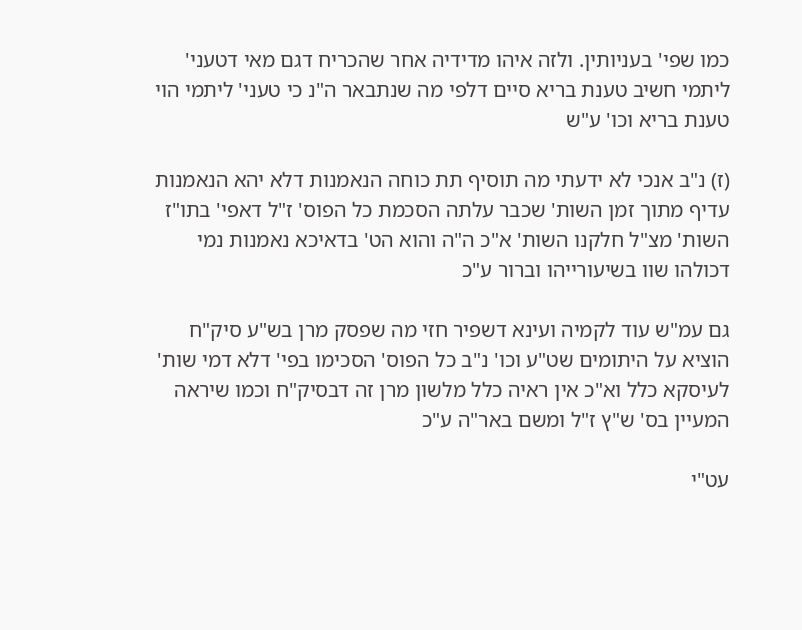כמו שפי' בעניותין. ולזה איהו מדידיה אחר שהכריח דגם מאי דטעני' ליתמי חשיב טענת בריא סיים דלפי מה שנתבאר ה"נ כי טעני' ליתמי הוי טענת בריא וכו' ע"ש

(ז) נ"ב אנכי לא ידעתי מה תוסיף תת כוחה הנאמנות דלא יהא הנאמנות עדיף מתוך זמן השות' שכבר עלתה הסכמת כל הפוס' ז"ל דאפי' בתו"ז השות' מצ"ל חלקנו השות' א"כ ה"ה והוא הט' בדאיכא נאמנות נמי דכולהו שוו בשיעורייהו וברור ע"כ

גם עמ"ש עוד לקמיה ועינא דשפיר חזי מה שפסק מרן בש"ע סיק"ח הוציא על היתומים שט"ע וכו' נ"ב כל הפוס' הסכימו בפי' דלא דמי שות' לעיסקא כלל וא"כ אין ראיה כלל מלשון מרן זה דבסיק"ח וכמו שיראה המעיין בס' ש"ץ ז"ל ומשם באר"ה ע"כ

עט"י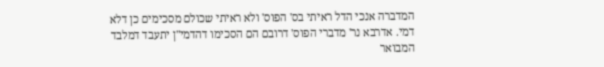המדברה אנכי הדל ראיתי בס' הפוס' ולא ראיתי שכולם מסכימים כן דלא דמי. אדרבא נר' מדברי הפוס' דרובם הם הסכימו דהדמי"ן יתעבד דמלבד המבואר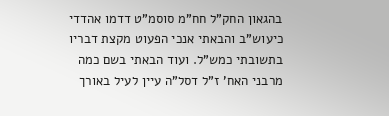בהגאון החק"ל חח"מ סוסמ"ט דדמו אהדדי כיעוש"ב והבאתי אנכי הפעוט מקצת דבריו בתשובתי כמש"ל. ועוד הבאתי בשם כמה מרבני האח' ז"ל דסל"ה עיין לעיל באורך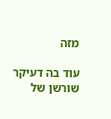מזה

עוד בה דעיקר שורשן של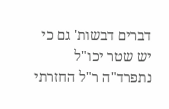דברים דבשות' גם כי יש שטר יכו"ל נתפרד"ה ר"ל החזרתי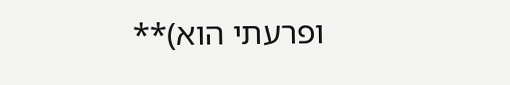ופרעתי הוא)**